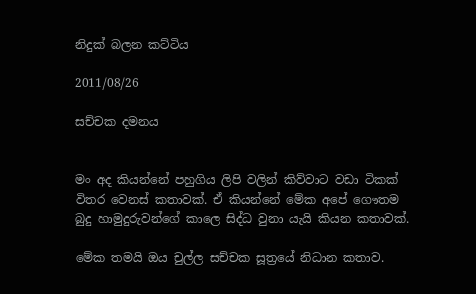නිදුක් බලන කට්ටිය

2011/08/26

සච්චක දමනය


මං අද කියන්නේ පහුගිය ලිපි වලින් කිව්වාට වඩා ටිකක් විතර වෙනස් කතාවක්. ඒ කියන්නේ මේක අපේ ගෞතම බුදු හාමුදුරුවන්ගේ කාලෙ සිද්ධ වුනා යැයි කියන කතාවක්.

මේක තමයි ඔය චුල්ල සච්චක සූත්‍රයේ නිධාන කතාව.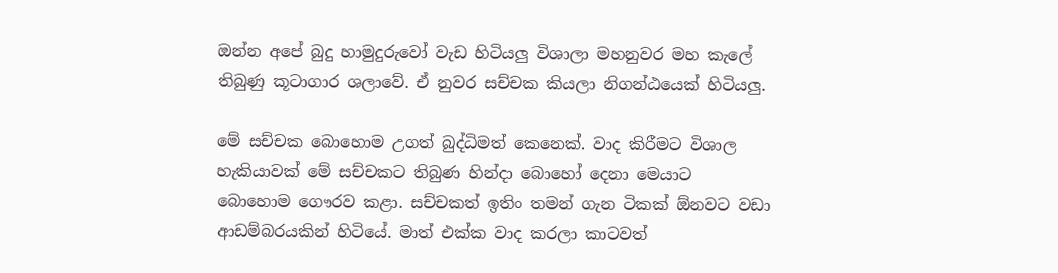ඔන්න අපේ බුදු හාමුදුරුවෝ වැඩ හිටියලු විශාලා මහනුවර මහ කැලේ තිබුණු කූටාගාර ශලාවේ. ඒ නුවර සච්චක කියලා නිගන්ඨයෙක් හිටියලු.

මේ සච්චක බොහොම උගත් බුද්ධිමත් කෙනෙක්. වාද කිරීමට විශාල හැකියාවක් මේ සච්චකට තිබුණ හින්දා බොහෝ දෙනා මෙයාට බොහොම ගෞරව කළා. සච්චකත් ඉතිං තමන් ගැන ටිකක් ඕනවට වඩා ආඩම්බරයකින් හිටියේ. මාත් එක්ක වාද කරලා කාටවත්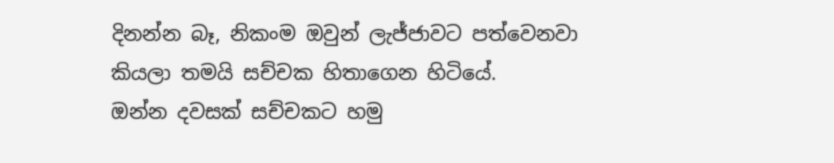දිනන්න බෑ, නිකංම ඔවුන් ලැජ්ජාවට පත්වෙනවා කියලා තමයි සච්චක හිතාගෙන හිටියේ.
ඔන්න දවසක් සච්චකට හමු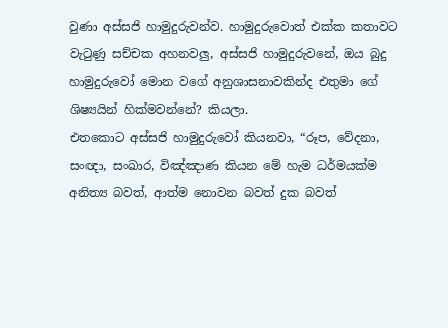වුණා අස්සජි හාමුදුරුවන්ව. හාමුදුරුවොත් එක්ක කතාවට වැටුණු සච්චක අහනවලු, අස්සජි හාමුදුරුවනේ, ඔය බුදු හාමුදුරුවෝ මොන වගේ අනුශාසනාවකින්ද එතුමා ගේ ශිෂ්‍යයින් හික්මවන්නේ? කියලා.
එතකොට අස්සජි හාමුදුරුවෝ කියනවා, “රූප, වේදනා, සංඥා, සංඛාර, විඤ්ඤාණ කියන මේ හැම ධර්මයක්ම අනිත්‍ය බවත්, ආත්ම නොවන බවත් දුක බවත්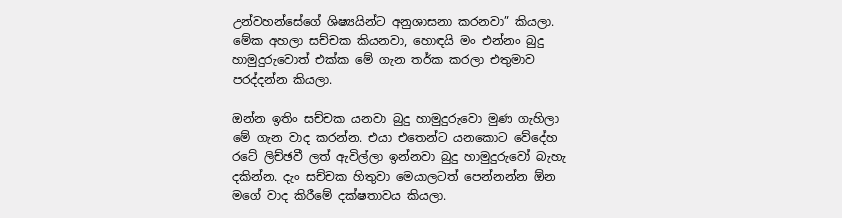උන්වහන්සේගේ ශිෂ්‍යයින්ට අනුශාසනා කරනවා” කියලා. මේක අහලා සච්චක කියනවා, හොඳයි මං එන්නං බුදු හාමුදුරුවොත් එක්ක මේ ගැන තර්ක කරලා එතුමාව පරද්දන්න කියලා.

ඔන්න ඉතිං සච්චක යනවා බුදු හාමුදුරුවො මුණ ගැහිලා මේ ගැන වාද කරන්න. එයා එතෙන්ට යනකොට වේදේහ රටේ ලිච්ඡවී ලත් ඇවිල්ලා ඉන්නවා බුදු හාමුදුරුවෝ බැහැ දකින්න. දැං සච්චක හිතුවා මෙයාලටත් පෙන්නන්න ඕන මගේ වාද කිරීමේ දක්ෂතාවය කියලා.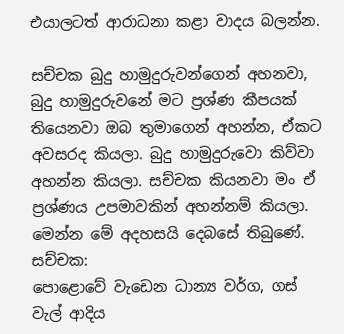එයාලටත් ආරාධනා කළා වාදය බලන්න.

සච්චක බුදු හාමුදුරුවන්ගෙන් අහනවා, බුදු හාමුදුරුවනේ මට ප්‍රශ්ණ කීපයක් තියෙනවා ඔබ තුමාගෙන් අහන්න, ඒකට අවසරද කියලා. බුදු හාමුදුරුවො කිව්වා අහන්න කියලා. සච්චක කියනවා මං ඒ ප්‍රශ්ණය උපමාවකින් අහන්නම් කියලා. මෙන්න මේ අදහසයි දෙබසේ තිබුණේ.
සච්චක:
පොළොවේ වැඩෙන ධාන්‍ය වර්ග, ගස් වැල් ආදිය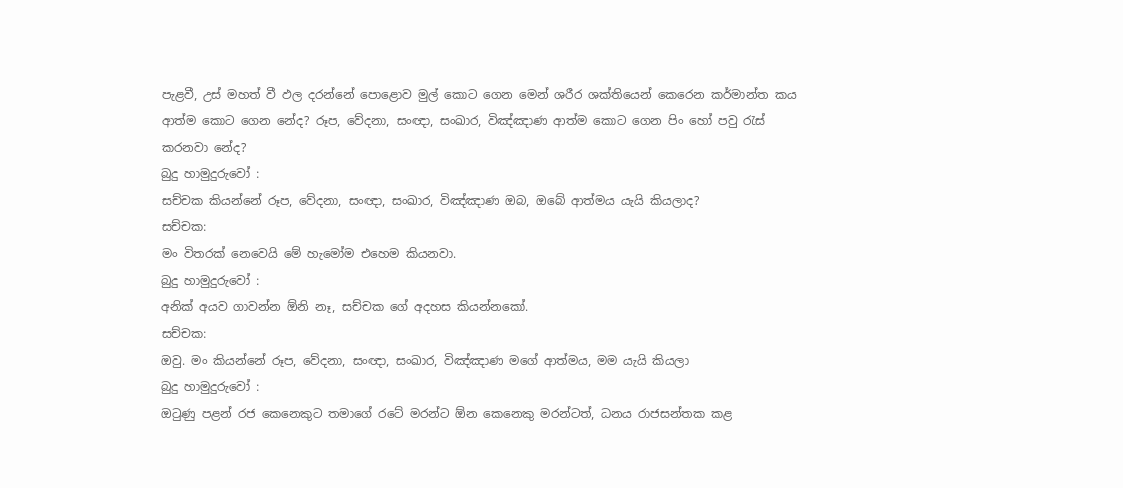පැළවී, උස් මහත් වී ඵල දරන්නේ පොළොව මුල් කොට ගෙන මෙන් ශරීර ශක්තියෙන් කෙරෙන කර්මාන්ත කය ආත්ම කොට ගෙන නේද? රූප, වේදනා, සංඥා, සංඛාර, විඤ්ඤාණ ආත්ම කොට ගෙන පිං හෝ පවු රැස් කරනවා නේද?
බුදු හාමුදුරුවෝ :
සච්චක කියන්නේ රූප, වේදනා, සංඥා, සංඛාර, විඤ්ඤාණ ඔබ, ඔබේ ආත්මය යැයි කියලාද?
සච්චක:
මං විතරක් නෙවෙයි මේ හැමෝම එහෙම කියනවා.
බුදු හාමුදුරුවෝ :
අනික් අයව ගාවන්න ඕනි නෑ, සච්චක ගේ අදහස කියන්නකෝ.
සච්චක:
ඔවු. මං කියන්නේ රූප, වේදනා, සංඥා, සංඛාර, විඤ්ඤාණ මගේ ආත්මය, මම යැයි කියලා
බුදු හාමුදුරුවෝ :
ඔටුණු පළන් රජ කෙනෙකුට තමාගේ රටේ මරන්ට ඕන කෙනෙකු මරන්ටත්, ධනය රාජසන්තක කළ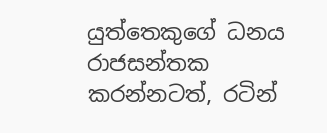යුත්තෙකුගේ ධනය රාජසන්තක කරන්නටත්, රටින්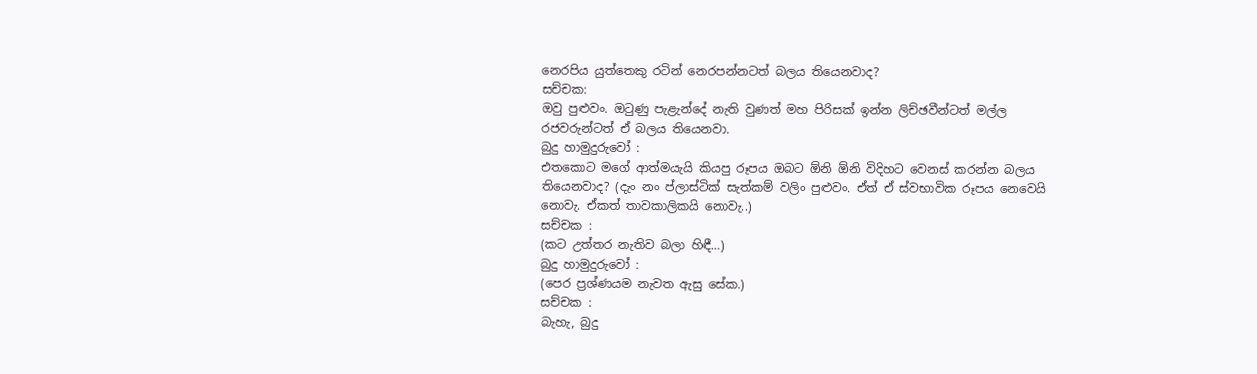නෙරපිය යුත්තෙකු රටින් නෙරපන්නටත් බලය තියෙනවාද?
සච්චක:
ඔවු පුළුවං. ඔටුණු පැළැන්දේ නැති වුණත් මහ පිරිසක් ඉන්න ලිච්ඡවීන්ටත් මල්ල රජවරුන්ටත් ඒ බලය තියෙනවා.
බුදු හාමුදුරුවෝ :
එතකොට මගේ ආත්මයැයි කියපු රූපය ඔබට ඕනි ඕනි විදිහට වෙනස් කරන්න බලය තියෙනවාද? (දැං නං ප්ලාස්ටික් සැත්කම් වලිං පුළුවං. ඒත් ඒ ස්වභාවික රූපය නෙවෙයි නොවැ. ඒකත් තාවකාලිකයි නොවැ..)
සච්චක :
(කට උත්තර නැතිව බලා හිඳී…)
බුදු හාමුදුරුවෝ :
(පෙර ප්‍රශ්ණයම නැවත ඇසු සේක.)
සච්චක :
බැහැ, බුදු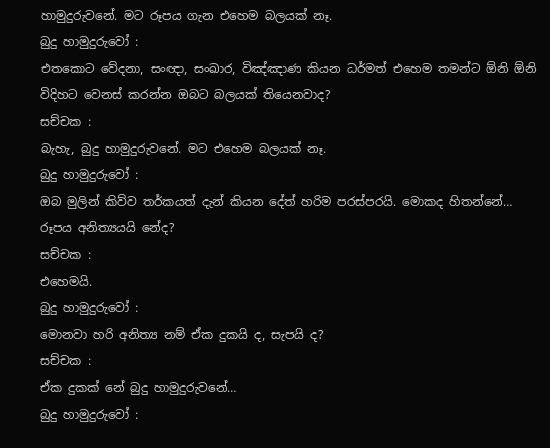හාමුදුරුවනේ. මට රූපය ගැන එහෙම බලයක් නෑ.
බුදු හාමුදුරුවෝ :
එතකොට වේදනා, සංඥා, සංඛාර, විඤ්ඤාණ කියන ධර්මත් එහෙම තමන්ට ඕනි ඕනි විදිහට වෙනස් කරන්න ඔබට බලයක් තියෙනවාද?
සච්චක :
බැහැ, බුදු හාමුදුරුවනේ. මට එහෙම බලයක් නෑ.
බුදු හාමුදුරුවෝ :
ඔබ මුලින් කිව්ව තර්කයත් දැන් කියන දේත් හරිම පරස්පරයි. මොකද හිතන්නේ…
රූපය අනිත්‍යයයි නේද?
සච්චක :
එහෙමයි.
බුදු හාමුදුරුවෝ :
මොනවා හරි අනිත්‍ය නම් ඒක දුකයි ද, සැපයි ද?
සච්චක :
ඒක දුකක් නේ බුදු හාමුදුරුවනේ…
බුදු හාමුදුරුවෝ :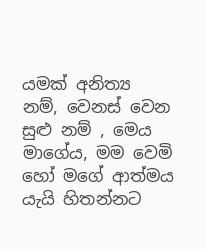යමක් අනිත්‍ය නම්, වෙනස් වෙන සුළු නම් , මෙය මාගේය, මම වෙමි හෝ මගේ ආත්මය යැයි හිතන්නට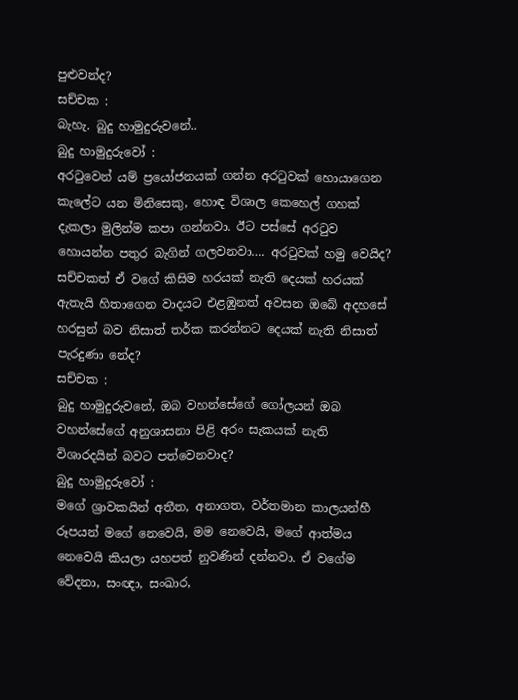පුළුවන්ද?
සච්චක :
බැහැ. බුදු හාමුදුරුවනේ..
බුදු හාමුදුරුවෝ :
අරටුවෙන් යම් ප්‍රයෝජනයක් ගන්න අරටුවක් හොයාගෙන කැලේට යන මිනිසෙකු, හොඳ විශාල කෙහෙල් ගහක් දැකලා මුලින්ම කපා ගන්නවා. ඊට පස්සේ අරටුව හොයන්න පතුර බැගින් ගලවනවා…. අරටුවක් හමු වෙයිද?
සච්චකත් ඒ වගේ කිසිම හරයක් නැති දෙයක් හරයක් ඇතැයි හිතාගෙන වාදයට එළඹුනත් අවසන ඔබේ අදහසේ හරසුන් බව නිසාත් තර්ක කරන්නට දෙයක් නැති නිසාත් පැරදුණා නේද?
සච්චක :
බුදු හාමුදුරුවනේ, ඔබ වහන්සේගේ ගෝලයන් ඔබ වහන්සේගේ අනුශාසනා පිළි අරං සැකයක් නැති විශාරදයින් බවට පත්වෙනවාද?
බුදු හාමුදුරුවෝ :
මගේ ශ්‍රාවකයින් අතීත, අනාගත, වර්තමාන කාලයන්හී රූපයන් මගේ නෙවෙයි, මම නෙවෙයි, මගේ ආත්මය නෙවෙයි කියලා යහපත් නුවණින් දන්නවා. ඒ වගේම වේදනා, සංඥා, සංඛාර,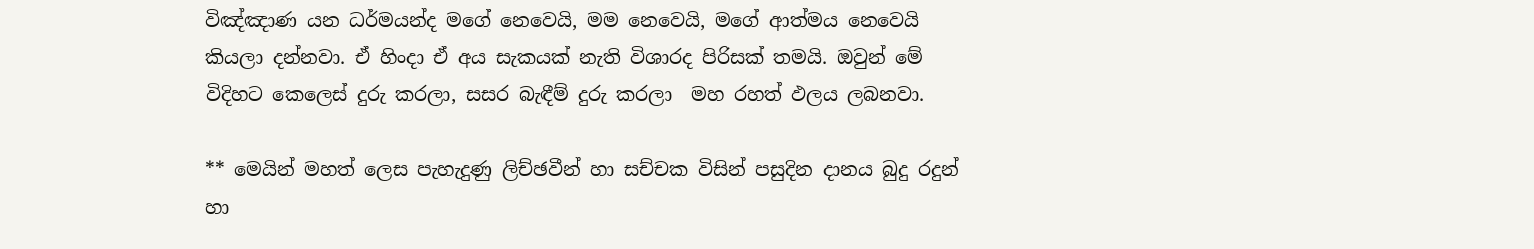විඤ්ඤාණ යන ධර්මයන්ද මගේ නෙවෙයි, මම නෙවෙයි, මගේ ආත්මය නෙවෙයි කියලා දන්නවා. ඒ හිංදා ඒ අය සැකයක් නැති විශාරද පිරිසක් තමයි. ඔවුන් මේ විදිහට කෙලෙස් දුරු කරලා, සසර බැඳීම් දුරු කරලා  මහ රහත් ඵලය ලබනවා.

** මෙයින් මහත් ලෙස පැහැදුණු ලිච්ඡවීන් හා සච්චක විසින් පසුදින දානය බුදු රදුන් හා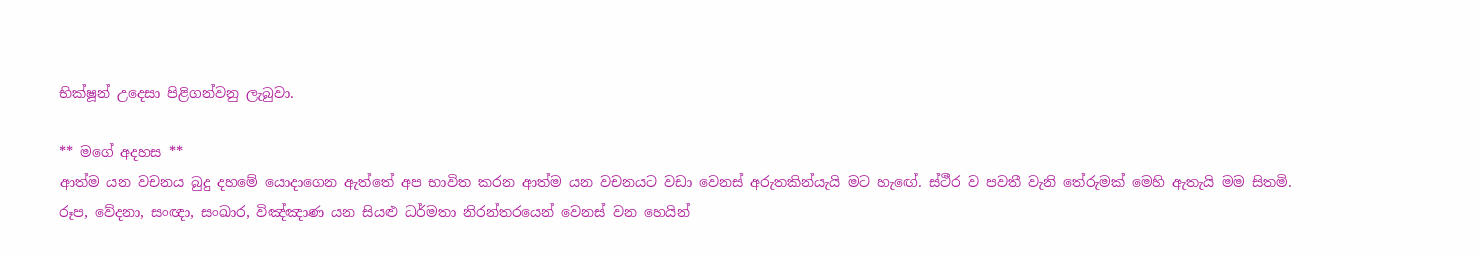භික්ෂූන් උදෙසා පිළිගන්වනු ලැබුවා.

** මගේ අදහස **
ආත්ම යන වචනය බුදු දහමේ යොදාගෙන ඇත්තේ අප භාවිත කරන ආත්ම යන වචනයට වඩා වෙනස් අරුතකින්යැයි මට හැඟේ. ස්ථීර ව පවතී වැනි තේරුමක් මෙහි ඇතැයි මම සිතමි.
රූප, වේදනා, සංඥා, සංඛාර, විඤ්ඤාණ යන සියළු ධර්මතා නිරන්තරයෙන් වෙනස් වන හෙයින්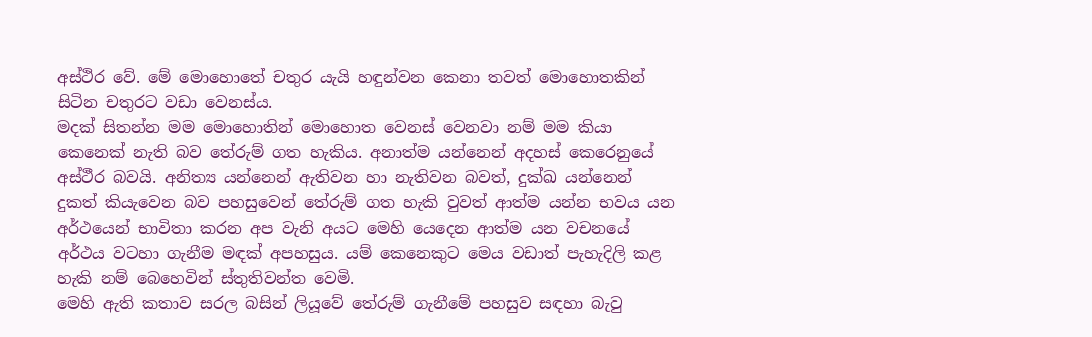අස්ථිර වේ. මේ මොහොතේ චතුර යැයි හඳුන්වන කෙනා තවත් මොහොතකින් සිටින චතුරට වඩා වෙනස්ය.
මදක් සිතන්න මම මොහොතින් මොහොත වෙනස් වෙනවා නම් මම කියා කෙනෙක් නැති බව තේරුම් ගත හැකිය. අනාත්ම යන්නෙන් අදහස් කෙරෙනුයේ අස්ථීර බවයි. අනිත්‍ය යන්නෙන් ඇතිවන හා නැතිවන බවත්, දුක්ඛ යන්නෙන් දුකත් කියැවෙන බව පහසුවෙන් තේරුම් ගත හැකි වුවත් ආත්ම යන්න භවය යන අර්ථයෙන් භාවිතා කරන අප වැනි අයට මෙහි යෙදෙන ආත්ම යන වචනයේ අර්ථය වටහා ගැනීම මඳක් අපහසුය. යම් කෙනෙකුට මෙය වඩාත් පැහැදිලි කළ හැකි නම් බෙහෙවින් ස්තුතිවන්ත වෙමි.
මෙහි ඇති කතාව සරල බසින් ලියූවේ තේරුම් ගැනීමේ පහසුව සඳහා බැවු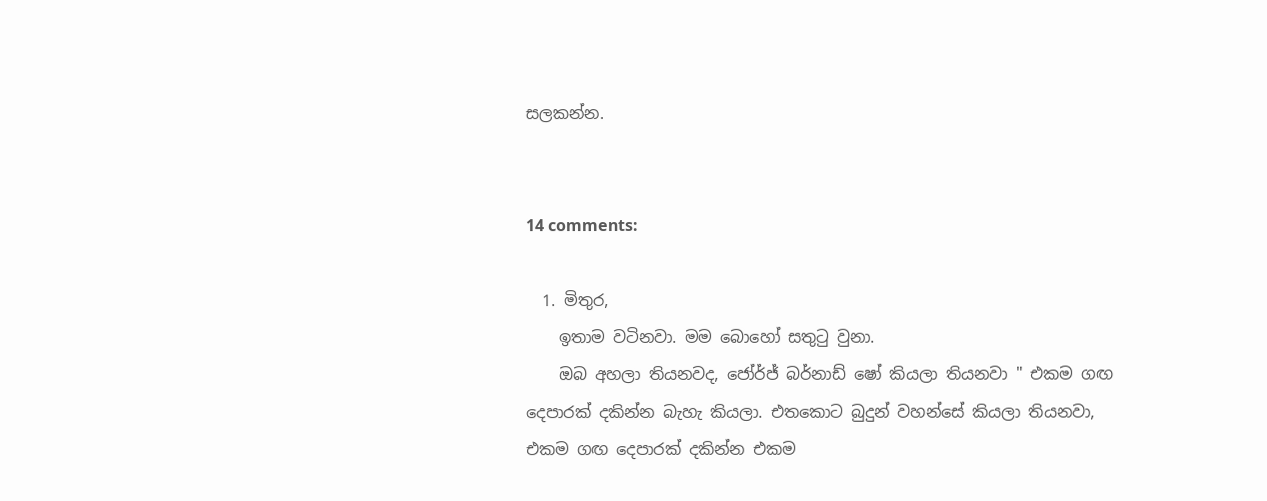සලකන්න.


14 comments:

  1. මිතුර,
    ඉතාම වටිනවා. මම බොහෝ සතුටු වුනා.
    ඔබ අහලා තියනවද, ජෝර්ජ් බර්නාඩ් ෂෝ කියලා තියනවා " එකම ගඟ දෙපාරක් දකින්න බැහැ කියලා. එතකොට බුදුන් වහන්සේ කියලා තියනවා, එකම ගඟ දෙපාරක් දකින්න එකම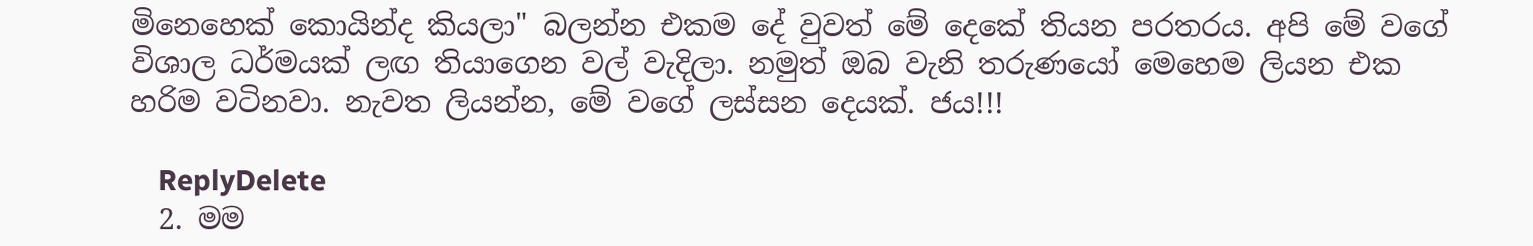මිනෙහෙක් කොයින්ද කියලා" බලන්න එකම දේ වුවත් මේ දෙකේ තියන පරතරය. අපි මේ වගේ විශාල ධර්මයක් ලඟ තියාගෙන වල් වැදිලා. නමුත් ඔබ වැනි තරුණයෝ මෙහෙම ලියන එක හරිම වටිනවා. නැවත ලියන්න, මේ වගේ ලස්සන දෙයක්. ජය!!!

    ReplyDelete
  2. මම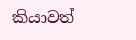කියාවත්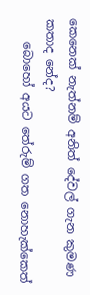කෙනෙක් නැත්නම් අනිත් දේවල් ගැන කුමණ කතාද නේද?
    බොහෝ අයට තේරුම් ගත නොහැක්කෙත්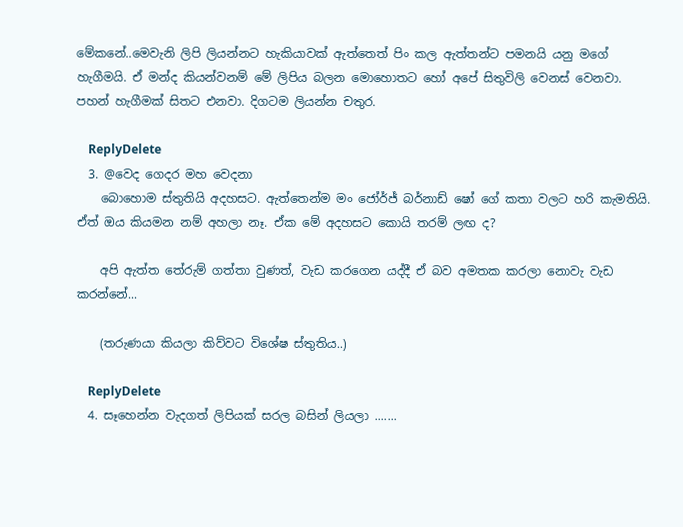මේකනේ..මෙවැනි ලිපි ලියන්නට හැකියාවක් ඇත්තෙත් පිං කල ඇත්තන්ට පමන‍යි යනු මගේ හැගීමයි. ඒ මන්ද කියන්වනම් මේ ලිපිය බලන මොහොතට හෝ අපේ සිතුවිලි වෙනස් වෙනවා. පහන් හැගීමක් සිතට එනවා. දිගටම ලියන්න චතුර.

    ReplyDelete
  3. @වෙද ගෙදර මහ වෙදනා
    බොහොම ස්තුතියි අදහසට. ඇත්තෙන්ම මං ජෝර්ජ් බර්නාඩ් ෂෝ ගේ කතා වලට හරි කැමතියි. ඒත් ඔය කියමන නම් අහලා නෑ. ඒක මේ අදහසට කොයි තරම් ලඟ ද?

    අපි ඇත්ත තේරුම් ගත්තා වුණත්, වැඩ කරගෙන යද්දී ඒ බව අමතක කරලා නොවැ වැඩ කරන්නේ...

    (තරුණයා කියලා කිව්වට විශේෂ ස්තුතිය..)

    ReplyDelete
  4. සෑහෙන්න වැදගත් ලිපියක් සරල බසින් ලියලා .......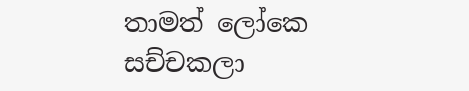තාමත් ලෝකෙ සච්චකලා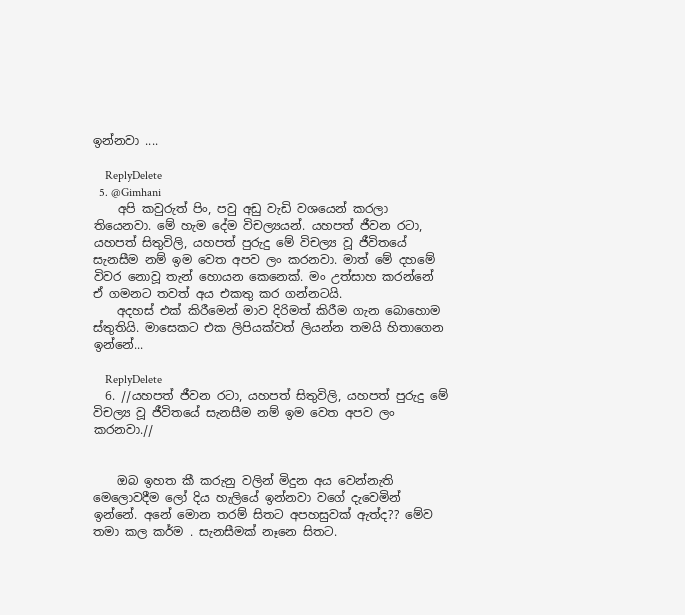ඉන්නවා ....

    ReplyDelete
  5. @Gimhani
    අපි කවුරුත් පිං, පවු අඩු වැඩි වශයෙන් කරලා තියෙනවා. මේ හැම දේම විචල්‍යයන්. යහපත් ජීවන රටා, යහපත් සිතුවිලි, යහපත් පුරුදු මේ විචල්‍ය වූ ජීවිතයේ සැනසීම නම් ඉම වෙත අපව ලං කරනවා. මාත් මේ දහමේ විවර නොවූ තැන් හොයන කෙනෙක්. මං උත්සාහ කරන්නේ ඒ ගමනට තවත් අය එකතු කර ගන්නටයි.
    අදහස් එක් කිරීමෙන් මාව දිරිමත් කිරීම ගැන බොහොම ස්තුතියි. මාසෙකට එක ලිපියක්වත් ලියන්න තමයි හිතාගෙන ඉන්නේ...

    ReplyDelete
  6. //යහපත් ජීවන රටා, යහපත් සිතුවිලි, යහපත් පුරුදු මේ විචල්‍ය වූ ජීවිතයේ සැනසීම නම් ඉම වෙත අපව ලං කරනවා.//


    ඔබ ඉහත කී කරුනු වලින් මිදුන අය වෙන්නැති මෙලොවදීම ලෝ දිය හැලියේ ඉන්නවා වගේ දැවෙමින් ඉන්නේ. අනේ මොන තරම් සිතට අපහසුවක් ඇත්ද?? මේව තමා කල කර්ම . සැනසීමක් නෑනෙ සිතට.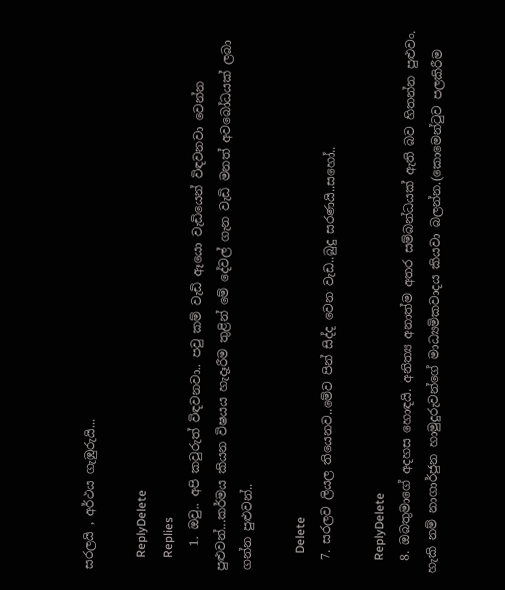සරලයි , අර්ථය ගැඹුරුයි...

    ReplyDelete
    Replies
    1. ඔවු.. අපි කවුරුත් විඳවනවා.. පවු කම් වැඩි ඈයො වැඩියෙන් විඳවනවා වෙන්න පුළුවන්...කර්මය කියන විෂයය හැදෑරීම තුළින් මේ දේවල් ගැන වැඩි මනත් අවබෝධයක් ලබා ගන්න පුළුවන්..

      Delete
  7. සරලව ලියල තියෙනව..මේව පින් සිද්ද වෙන වැඩ..බුදු සරණයි..සහෝ..

    ReplyDelete
  8. ඔබතුමාගේ අදහස හොඳයි. අනිත්‍ය අනාත්ම අතර සම්බන්ධයක් ඇති බව හිතන්න පුළුවං. හැකි නම් නාගාර්ජුන හාමුදුරුවන්ගේ මාධ්‍යමිකවාදය කියවා බලන්න.(කොමෙන්ටුව පලකිරීම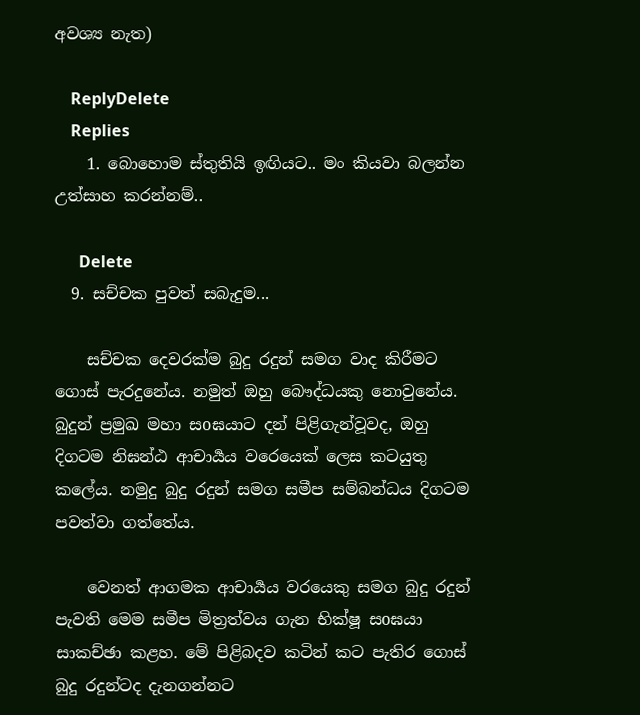අවශ්‍ය නැත)

    ReplyDelete
    Replies
    1. බොහොම ස්තුතියි ඉඟියට.. මං කියවා බලන්න උත්සාහ කරන්නම්..

      Delete
  9. සච්චක පුවත් සබැදුම...

    සච්චක දෙවරක්ම බුදු රදුන් සමග වාද කිරීමට ගොස් පැරදුනේය. නමුත් ඔහු බෞද්ධයකු නොවුනේය. බුදුන් ප්‍රමුඛ මහා සoඝයාට දන් පිළිගැන්වූවද, ඔහු දිගටම නිඝන්ඨ ආචාර්‍යය වරෙයෙක් ලෙස කටයුතු කලේය. නමුදු බුදු රදුන් සමග සමීප සම්බන්ධය දිගටම පවත්වා ගත්තේය.

    වෙනත් ආගමක ආචාර්‍යය වරයෙකු සමග බුදු රදුන් පැවති මෙම සමීප මිත්‍රත්වය ගැන භික්ෂූ සoඝයා සාකච්ඡා කළහ. මේ පිළිබදව කටින් කට පැතිර ගොස් බුදු රදුන්ටද දැනගන්නට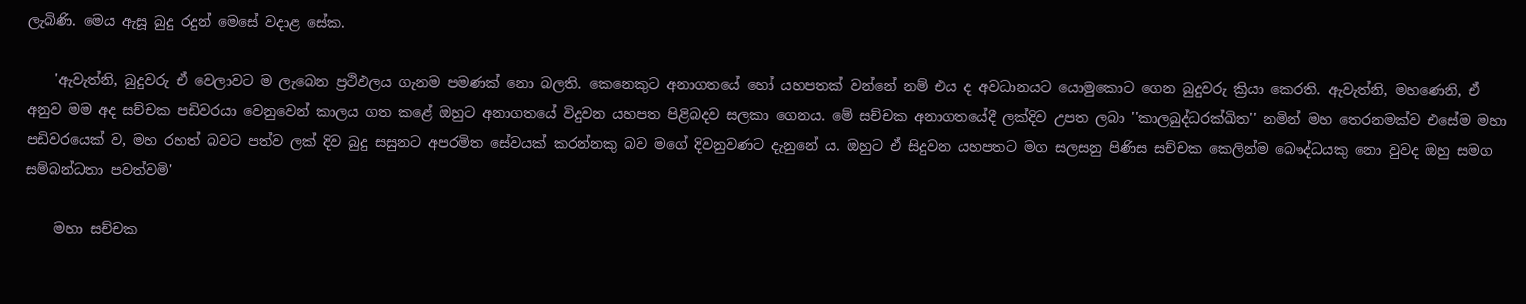ලැබිණි. මෙය ඇසූ බුදු රදුන් මෙසේ වදාළ සේක.

    'ඇවැත්නි, බුදුවරු ඒ වෙලාවට ම ලැබෙන ප්‍රථිඵලය ගැනම පමණක් නො බලති. කෙනෙකුට අනාගතයේ හෝ යහපතක් වන්නේ නම් එය ද අවධානයට යොමුකොට ගෙන බුදුවරු ක්‍රියා කෙරති. ඇවැත්නි, මහණෙනි, ඒ අනුව මම අද සච්චක පඩිවරයා වෙනුවෙන් කාලය ගත කළේ ඔහුට අනාගතයේ විදුවන යහපත පිළිබදව සලකා ගෙනය. මේ සච්චක අනාගතයේදී ලක්දිව උපත ලබා ''කාලබුද්ධරක්ඛිත'' නමින් මහ තෙරනමක්ව එසේම මහා පඩිවරයෙක් ව, මහ රහත් බවට පත්ව ලක් දිව බුදු සසුනට අපරමිත සේවයක් කරන්නකු බව මගේ දිවනුවණට දැනුනේ ය. ඔහුට ඒ සිදුවන යහපතට මග සලසනු පිණිස සච්චක කෙලින්ම බෞද්ධයකු නො වුවද ඔහු සමග සම්බන්ධතා පවත්වමි'

    මහා සච්චක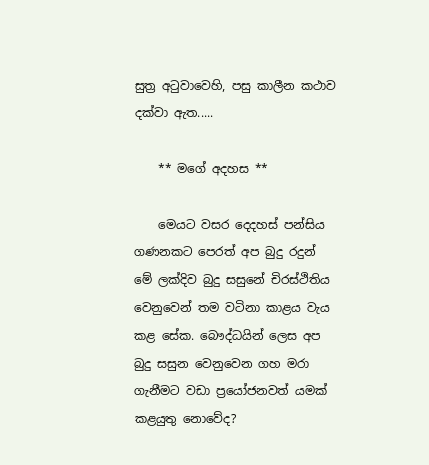සුත්‍ර අටුවාවෙහි, පසු කාලීන කථාව දක්වා ඇත.....

    ** මගේ අදහස **

    මෙයට වසර දෙදහස් පන්සිය ගණනකට පෙරත් අප බුදු රදුන් මේ ලක්දිව බුදු සසුනේ චිරස්ථිතිය වෙනුවෙන් තම වටිනා කාළය වැය කළ සේක. බෞද්ධයින් ලෙස අප බුදු සසුන වෙනුවෙන ගහ මරා ගැනීමට වඩා ප්‍රයෝජනවත් යමක් කළයුතු නොවේද?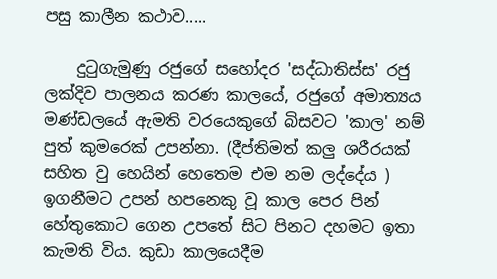පසු කාලීන කථාව.....

    දුටුගැමුණු රජුගේ සහෝදර 'සද්ධාතිස්ස' රජු ලක්දිව පාලනය කරණ කාලයේ, රජුගේ අමාත්‍යය මණ්ඩලයේ ඇමති වරයෙකුගේ බිසවට 'කාල' නම් පුත් කුමරෙක් උපන්නා. (දීප්තිමත් කලු ශරීරයක් සහිත වු හෙයින් හෙතෙම එම නම ලද්දේය ) ඉගනීමට උපන් හපනෙකු වූ කාල පෙර පින් හේතුකොට ගෙන උපතේ සිට පිනට දහමට ඉතා කැමති විය. කුඩා කාලයෙදීම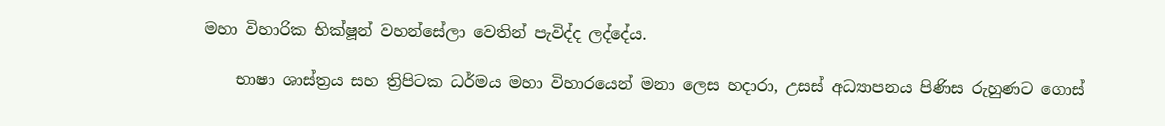මහා විහාරික භික්ෂූන් වහන්සේලා වෙතින් පැවිද්ද ලද්දේය.

    භාෂා ශාස්ත්‍රය සහ ත්‍රිපිටක ධර්මය මහා විහාරයෙන් මනා ලෙස හදාරා, උසස් අධ්‍යාපනය පිණිස රුහුණට ගොස්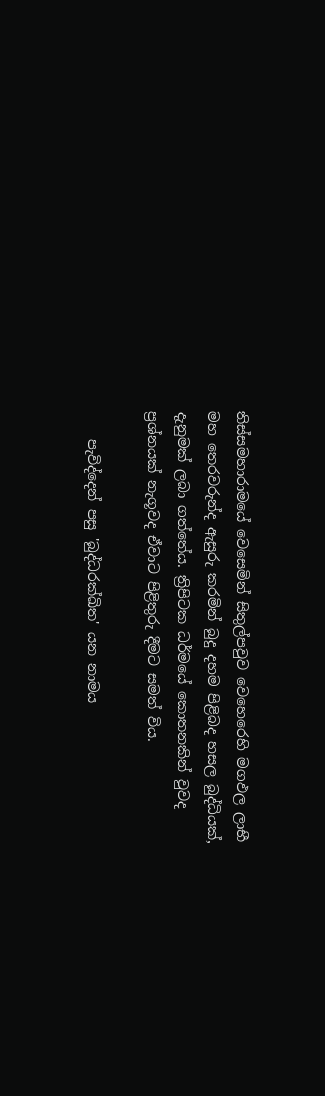තිස්සමහාරාමයේ වෙසෙමින් සිතුල්පවුව වෙහෙරෙහි මගඵල ලාභී මහ තෙරවරුන්ද ඇසුරු කරමින් බුදු දහම පිළිබද හසල බුද්ධියක්, දැනුමක් ලබා ගත්තේය. ත්‍රිපිටක ධර්මයේ කොතනකින් වුවද ප්‍රශ්නයක් නැගූවද ඒවාට පිළිතුරු දීමට සමත් විය.

    පැවිද්දෙන් පසු 'බුද්ධරක්ඛිත' යන නාමය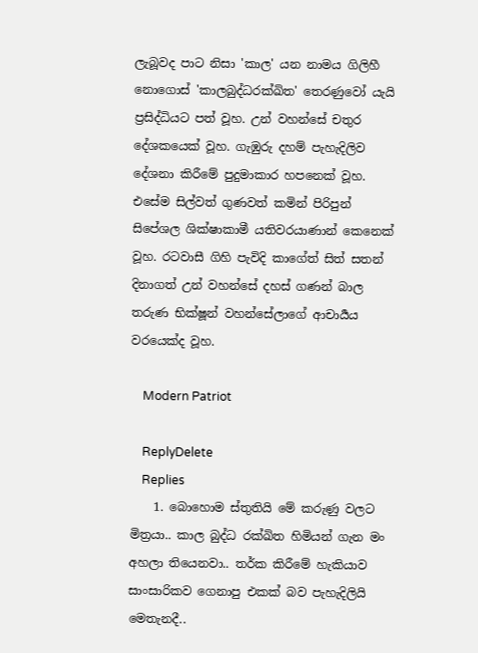ලැබූවද පාට නිසා 'කාල' යන නාමය ගිලිහී නොගොස් 'කාලබුද්ධරක්ඛිත' තෙරණුවෝ යැයි ප්‍රසිද්ධියට පත් වූහ. උන් වහන්සේ චතුර දේශකයෙක් වූහ. ගැඹුරු දහම් පැහැදිලිව දේශනා කිරීමේ පුදුමාකාර හපනෙක් වූහ. එසේම සිල්වත් ගුණවත් කමින් පිරිපුන් සිපේශල ශික්ෂාකාමී යතිවරයාණාන් කෙනෙක් වූහ. රටවාසී ගිහි පැවිදි කාගේත් සිත් සතන් දිනාගත් උන් වහන්සේ දහස් ගණන් බාල තරුණ භික්ෂූන් වහන්සේලාගේ ආචාර්‍යය වරයෙක්ද වූහ.

    Modern Patriot

    ReplyDelete
    Replies
    1. බොහොම ස්තුතියි මේ කරුණු වලට මිත්‍රයා.. කාල බුද්ධ රක්ඛිත හිමියන් ගැන මං අහලා තියෙනවා.. තර්ක කිරීමේ හැකියාව සාංසාරිකව ගෙනාපු එකක් බව පැහැදිලියි මෙතැනදී..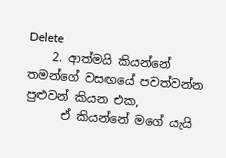Delete
    2. ආත්මයි කියන්නේ තමන්ගේ වසඟයේ පවත්වන්න පුළුවන් කියන එක,
      ඒ කියන්නේ මගේ යැයි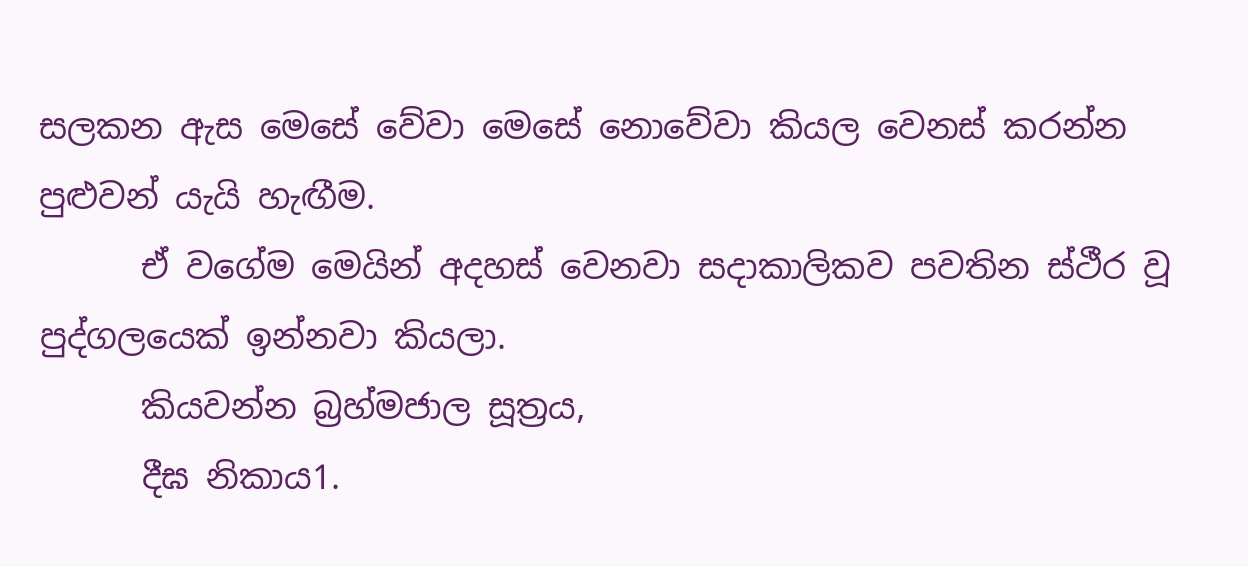සලකන ඇස මෙසේ වේවා මෙසේ නොවේවා කියල වෙනස් කරන්න පුළුවන් යැයි හැඟීම.
      ඒ වගේම මෙයින් අදහස් වෙනවා සදාකාලිකව පවතින ස්ථීර වූ පුද්ගලයෙක් ඉන්නවා කියලා.
      කියවන්න බ්‍රහ්මජාල සූත්‍රය,
      දීඝ නිකාය1.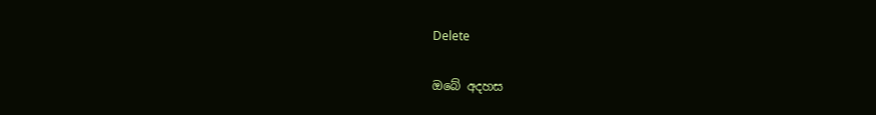Delete

ඔබේ අදහස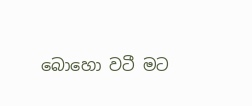බොහො වටී මට